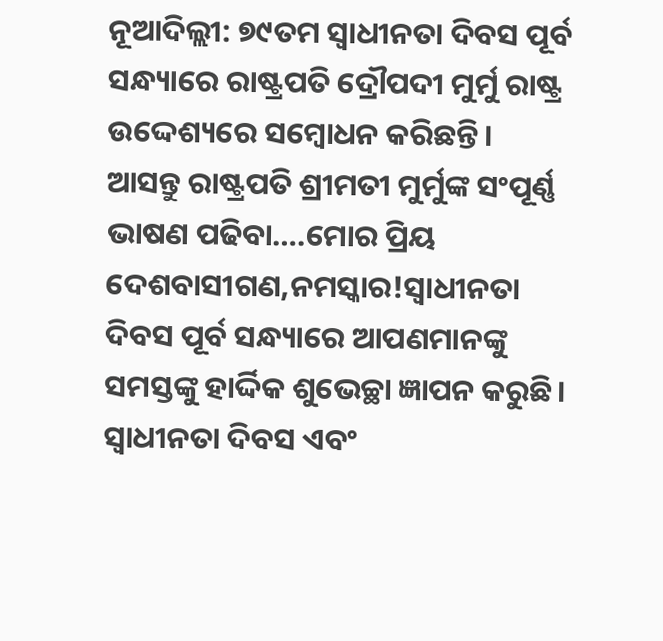ନୂଆଦିଲ୍ଲୀ: ୭୯ତମ ସ୍ୱାଧୀନତା ଦିବସ ପୂର୍ବ ସନ୍ଧ୍ୟାରେ ରାଷ୍ଟ୍ରପତି ଦ୍ରୌପଦୀ ମୁର୍ମୁ ରାଷ୍ଟ୍ର ଉଦ୍ଦେଶ୍ୟରେ ସମ୍ବୋଧନ କରିଛନ୍ତି। ଆସନ୍ତୁ ରାଷ୍ଟ୍ରପତି ଶ୍ରୀମତୀ ମୁର୍ମୁଙ୍କ ସଂପୂର୍ଣ୍ଣ ଭାଷଣ ପଢିବା….ମୋର ପ୍ରିୟ ଦେଶବାସୀଗଣ,ନମସ୍କାର!ସ୍ୱାଧୀନତା ଦିବସ ପୂର୍ବ ସନ୍ଧ୍ୟାରେ ଆପଣମାନଙ୍କୁ ସମସ୍ତଙ୍କୁ ହାର୍ଦ୍ଦିକ ଶୁଭେଚ୍ଛା ଜ୍ଞାପନ କରୁଛି। ସ୍ୱାଧୀନତା ଦିବସ ଏବଂ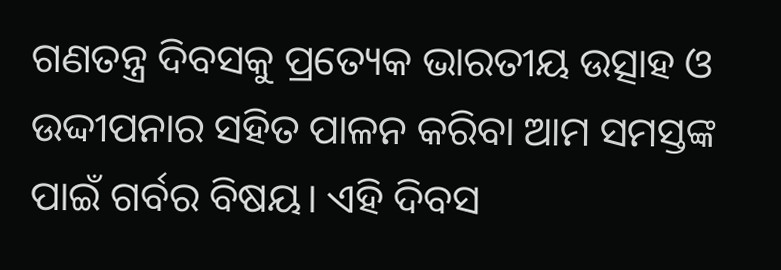ଗଣତନ୍ତ୍ର ଦିବସକୁ ପ୍ରତ୍ୟେକ ଭାରତୀୟ ଉତ୍ସାହ ଓ ଉଦ୍ଦୀପନାର ସହିତ ପାଳନ କରିବା ଆମ ସମସ୍ତଙ୍କ ପାଇଁ ଗର୍ବର ବିଷୟ। ଏହି ଦିବସ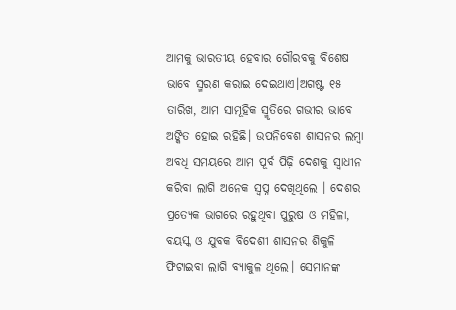ଆମକୁ ଭାରତୀୟ ହେବାର ଗୌରବକୁ ବିଶେଷ ଭାବେ ସ୍ମରଣ କରାଇ ଦେଇଥାଏ।ଅଗଷ୍ଟ ୧୫ ତାରିଖ, ଆମ ସାମୂହିକ ସ୍ମୃତିରେ ଗଭୀର ଭାବେ ଅଙ୍କିତ ହୋଇ ରହିଛି। ଉପନିବେଶ ଶାସନର ଲମ୍ବା ଅବଧି ସମୟରେ ଆମ ପୂର୍ବ ପିଢ଼ି ଦେଶକୁ ସ୍ୱାଧୀନ କରିବା ଲାଗି ଅନେକ ସ୍ୱପ୍ନ ଦେଖିଥିଲେ । ଦେଶର ପ୍ରତ୍ୟେକ ଭାଗରେ ରହୁଥିବା ପୁରୁଷ ଓ ମହିଳା, ବୟସ୍କ ଓ ଯୁବକ ବିଦେଶୀ ଶାସନର ଶିକୁଳି ଫିଟାଇବା ଲାଗି ବ୍ୟାକୁଳ ଥିଲେ। ସେମାନଙ୍କ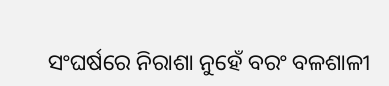ସଂଘର୍ଷରେ ନିରାଶା ନୁହେଁ ବରଂ ବଳଶାଳୀ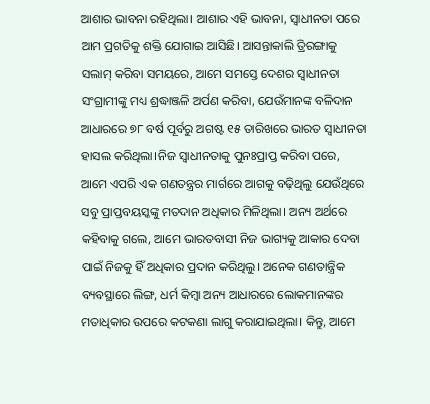ଆଶାର ଭାବନା ରହିଥିଲା। ଆଶାର ଏହି ଭାବନା, ସ୍ୱାଧୀନତା ପରେ ଆମ ପ୍ରଗତିକୁ ଶକ୍ତି ଯୋଗାଇ ଆସିଛି। ଆସନ୍ତାକାଲି ତ୍ରିରଙ୍ଗାକୁ ସଲାମ୍ କରିବା ସମୟରେ, ଆମେ ସମସ୍ତେ ଦେଶର ସ୍ୱାଧୀନତା ସଂଗ୍ରାମୀଙ୍କୁ ମଧ୍ୟ ଶ୍ରଦ୍ଧାଞ୍ଜଳି ଅର୍ପଣ କରିବା, ଯେଉଁମାନଙ୍କ ବଳିଦାନ ଆଧାରରେ ୭୮ ବର୍ଷ ପୂର୍ବରୁ ଅଗଷ୍ଟ ୧୫ ତାରିଖରେ ଭାରତ ସ୍ୱାଧୀନତା ହାସଲ କରିଥିଲା।ନିଜ ସ୍ୱାଧୀନତାକୁ ପୁନଃପ୍ରାପ୍ତ କରିବା ପରେ, ଆମେ ଏପରି ଏକ ଗଣତନ୍ତ୍ରର ମାର୍ଗରେ ଆଗକୁ ବଢ଼ିଥିଲୁ ଯେଉଁଥିରେ ସବୁ ପ୍ରାପ୍ତବୟସ୍କଙ୍କୁ ମତଦାନ ଅଧିକାର ମିଳିଥିଲା। ଅନ୍ୟ ଅର୍ଥରେ କହିବାକୁ ଗଲେ, ଆମେ ଭାରତବାସୀ ନିଜ ଭାଗ୍ୟକୁ ଆକାର ଦେବା ପାଇଁ ନିଜକୁ ହିଁ ଅଧିକାର ପ୍ରଦାନ କରିଥିଲୁ। ଅନେକ ଗଣତାନ୍ତ୍ରିକ ବ୍ୟବସ୍ଥାରେ ଲିଙ୍ଗ, ଧର୍ମ କିମ୍ବା ଅନ୍ୟ ଆଧାରରେ ଲୋକମାନଙ୍କର ମତାଧିକାର ଉପରେ କଟକଣା ଲାଗୁ କରାଯାଇଥିଲା। କିନ୍ତୁ, ଆମେ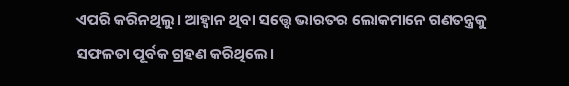ଏପରି କରିନଥିଲୁ। ଆହ୍ୱାନ ଥିବା ସତ୍ତ୍ୱେ ଭାରତର ଲୋକମାନେ ଗଣତନ୍ତ୍ରକୁ ସଫଳତା ପୂର୍ବକ ଗ୍ରହଣ କରିଥିଲେ।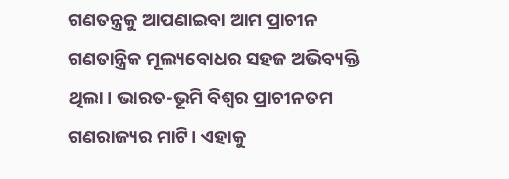ଗଣତନ୍ତ୍ରକୁ ଆପଣାଇବା ଆମ ପ୍ରାଚୀନ ଗଣତାନ୍ତ୍ରିକ ମୂଲ୍ୟବୋଧର ସହଜ ଅଭିବ୍ୟକ୍ତି ଥିଲା। ଭାରତ-ଭୂମି ବିଶ୍ୱର ପ୍ରାଚୀନତମ ଗଣରାଜ୍ୟର ମାଟି। ଏହାକୁ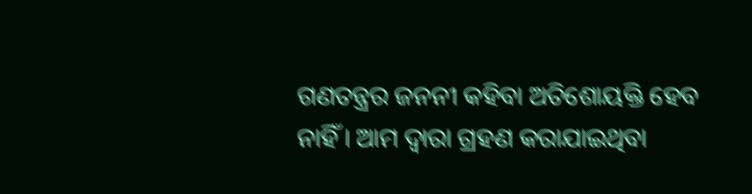ଗଣତନ୍ତ୍ରର ଜନନୀ କହିବା ଅତିଶୋୟକ୍ତି ହେବ ନାହିଁ। ଆମ ଦ୍ୱାରା ଗ୍ରହଣ କରାଯାଇଥିବା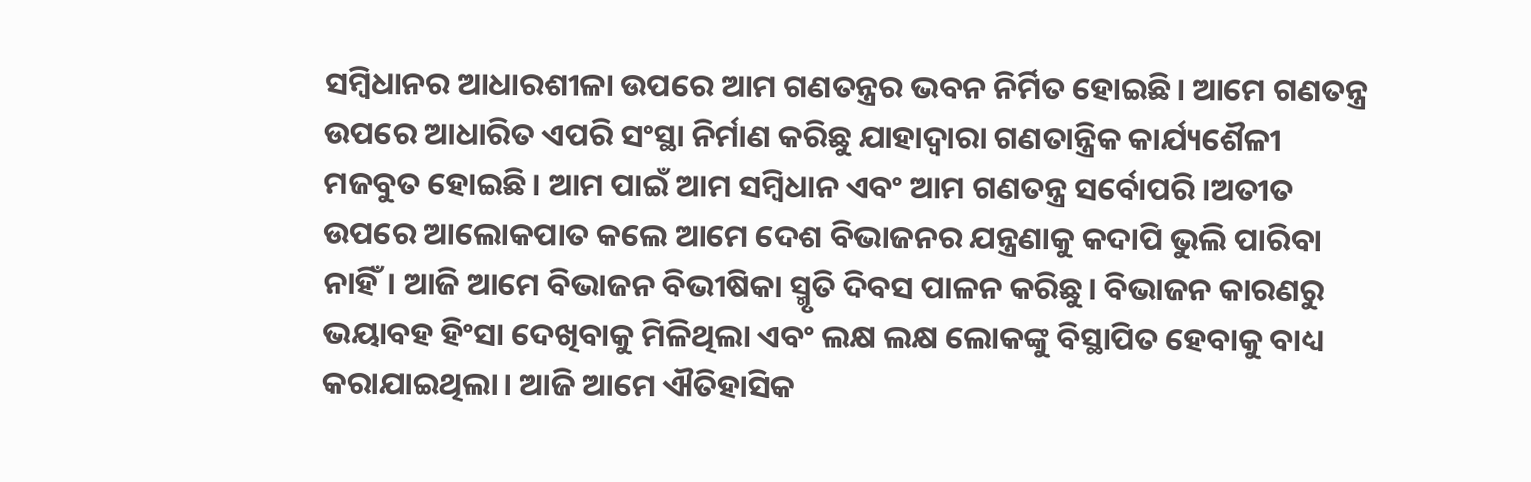ସମ୍ବିଧାନର ଆଧାରଶୀଳା ଉପରେ ଆମ ଗଣତନ୍ତ୍ରର ଭବନ ନିର୍ମିତ ହୋଇଛି। ଆମେ ଗଣତନ୍ତ୍ର ଉପରେ ଆଧାରିତ ଏପରି ସଂସ୍ଥା ନିର୍ମାଣ କରିଛୁ ଯାହାଦ୍ୱାରା ଗଣତାନ୍ତ୍ରିକ କାର୍ଯ୍ୟଶୈଳୀ ମଜବୁତ ହୋଇଛି। ଆମ ପାଇଁ ଆମ ସମ୍ବିଧାନ ଏବଂ ଆମ ଗଣତନ୍ତ୍ର ସର୍ବୋପରି।ଅତୀତ ଉପରେ ଆଲୋକପାତ କଲେ ଆମେ ଦେଶ ବିଭାଜନର ଯନ୍ତ୍ରଣାକୁ କଦାପି ଭୁଲି ପାରିବା ନାହିଁ। ଆଜି ଆମେ ବିଭାଜନ ବିଭୀଷିକା ସ୍ମୃତି ଦିବସ ପାଳନ କରିଛୁ। ବିଭାଜନ କାରଣରୁ ଭୟାବହ ହିଂସା ଦେଖିବାକୁ ମିଳିଥିଲା ଏବଂ ଲକ୍ଷ ଲକ୍ଷ ଲୋକଙ୍କୁ ବିସ୍ଥାପିତ ହେବାକୁ ବାଧ୍ୟ କରାଯାଇଥିଲା। ଆଜି ଆମେ ଐତିହାସିକ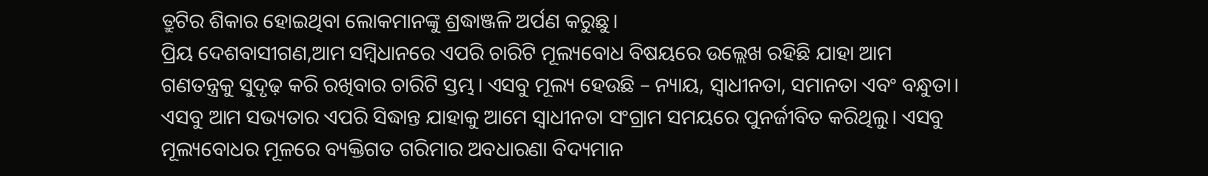ତ୍ରୁଟିର ଶିକାର ହୋଇଥିବା ଲୋକମାନଙ୍କୁ ଶ୍ରଦ୍ଧାଞ୍ଜଳି ଅର୍ପଣ କରୁଛୁ।
ପ୍ରିୟ ଦେଶବାସୀଗଣ,ଆମ ସମ୍ବିଧାନରେ ଏପରି ଚାରିଟି ମୂଲ୍ୟବୋଧ ବିଷୟରେ ଉଲ୍ଲେଖ ରହିଛି ଯାହା ଆମ ଗଣତନ୍ତ୍ରକୁ ସୁଦୃଢ଼ କରି ରଖିବାର ଚାରିଟି ସ୍ତମ୍ଭ। ଏସବୁ ମୂଲ୍ୟ ହେଉଛି – ନ୍ୟାୟ, ସ୍ୱାଧୀନତା, ସମାନତା ଏବଂ ବନ୍ଧୁତା। ଏସବୁ ଆମ ସଭ୍ୟତାର ଏପରି ସିଦ୍ଧାନ୍ତ ଯାହାକୁ ଆମେ ସ୍ୱାଧୀନତା ସଂଗ୍ରାମ ସମୟରେ ପୁନର୍ଜୀବିତ କରିଥିଲୁ। ଏସବୁ ମୂଲ୍ୟବୋଧର ମୂଳରେ ବ୍ୟକ୍ତିଗତ ଗରିମାର ଅବଧାରଣା ବିଦ୍ୟମାନ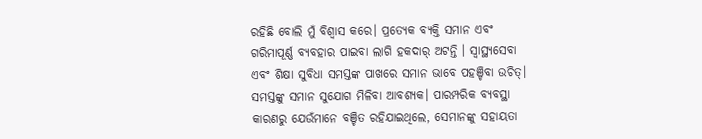ରହିଛି ବୋଲି ମୁଁ ବିଶ୍ୱାସ କରେ। ପ୍ରତ୍ୟେକ ବ୍ୟକ୍ତି ସମାନ ଏବଂ ଗରିମାପୂର୍ଣ୍ଣ ବ୍ୟବହାର ପାଇବା ଲାଗି ହକଦାର୍ ଅଟନ୍ତି । ସ୍ୱାସ୍ଥ୍ୟସେବା ଏବଂ ଶିକ୍ଷା ସୁବିଧା ସମସ୍ତଙ୍କ ପାଖରେ ସମାନ ଭାବେ ପହଞ୍ଚିବା ଉଚିତ୍। ସମସ୍ତଙ୍କୁ ସମାନ ସୁଯୋଗ ମିଳିବା ଆବଶ୍ୟକ। ପାରମ୍ପରିକ ବ୍ୟବସ୍ଥା କାରଣରୁ ଯେଉଁମାନେ ବଞ୍ଚିତ ରହିଯାଇଥିଲେ, ସେମାନଙ୍କୁ ସହାୟତା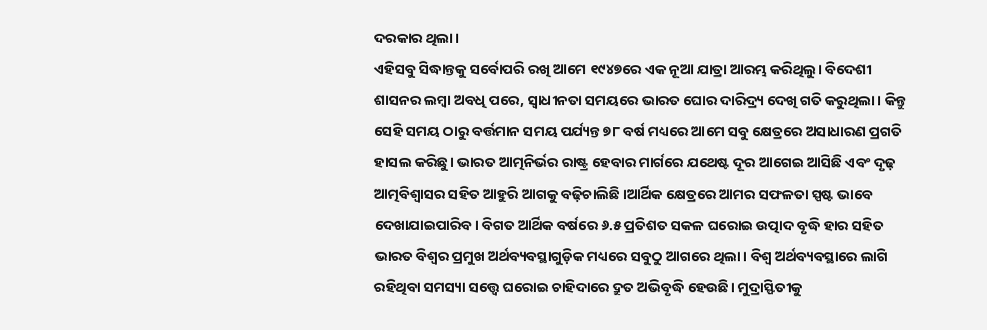ଦରକାର ଥିଲା।
ଏହିସବୁ ସିଦ୍ଧାନ୍ତକୁ ସର୍ବୋପରି ରଖି ଆମେ ୧୯୪୭ରେ ଏକ ନୂଆ ଯାତ୍ରା ଆରମ୍ଭ କରିଥିଲୁ। ବିଦେଶୀ ଶାସନର ଲମ୍ବା ଅବଧି ପରେ, ସ୍ୱାଧୀନତା ସମୟରେ ଭାରତ ଘୋର ଦାରିଦ୍ର୍ୟ ଦେଖି ଗତି କରୁଥିଲା। କିନ୍ତୁ ସେହି ସମୟ ଠାରୁ ବର୍ତ୍ତମାନ ସମୟ ପର୍ଯ୍ୟନ୍ତ ୭୮ ବର୍ଷ ମଧ୍ୟରେ ଆମେ ସବୁ କ୍ଷେତ୍ରରେ ଅସାଧାରଣ ପ୍ରଗତି ହାସଲ କରିଛୁ। ଭାରତ ଆତ୍ମନିର୍ଭର ରାଷ୍ଟ୍ର ହେବାର ମାର୍ଗରେ ଯଥେଷ୍ଟ ଦୂର ଆଗେଇ ଆସିଛି ଏବଂ ଦୃଢ଼ ଆତ୍ମବିଶ୍ୱାସର ସହିତ ଆହୁରି ଆଗକୁ ବଢ଼ିଚାଲିଛି ।ଆର୍ଥିକ କ୍ଷେତ୍ରରେ ଆମର ସଫଳତା ସ୍ପଷ୍ଟ ଭାବେ ଦେଖାଯାଇପାରିବ। ବିଗତ ଆର୍ଥିକ ବର୍ଷରେ ୬.୫ ପ୍ରତିଶତ ସକଳ ଘରୋଇ ଉତ୍ପାଦ ବୃଦ୍ଧି ହାର ସହିତ ଭାରତ ବିଶ୍ୱର ପ୍ରମୁଖ ଅର୍ଥବ୍ୟବସ୍ଥାଗୁଡ଼ିକ ମଧ୍ୟରେ ସବୁଠୁ ଆଗରେ ଥିଲା। ବିଶ୍ୱ ଅର୍ଥବ୍ୟବସ୍ଥାରେ ଲାଗି ରହିଥିବା ସମସ୍ୟା ସତ୍ତ୍ୱେ ଘରୋଇ ଚାହିଦାରେ ଦ୍ରୁତ ଅଭିବୃଦ୍ଧି ହେଉଛି। ମୁଦ୍ରାସ୍ଫିତୀକୁ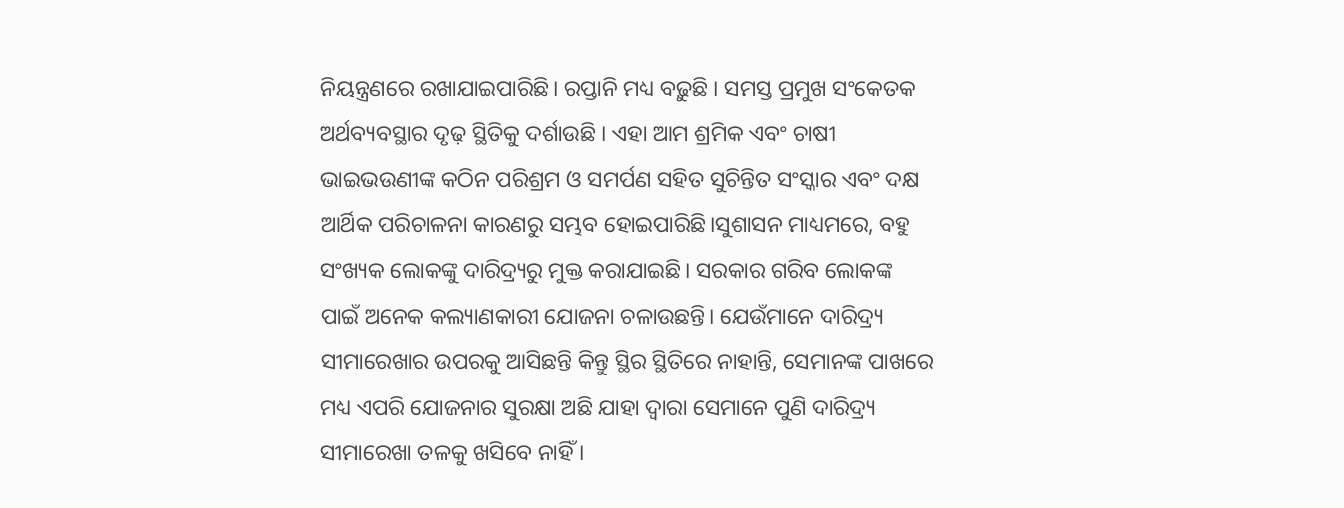ନିୟନ୍ତ୍ରଣରେ ରଖାଯାଇପାରିଛି। ରପ୍ତାନି ମଧ୍ୟ ବଢ଼ୁଛି । ସମସ୍ତ ପ୍ରମୁଖ ସଂକେତକ ଅର୍ଥବ୍ୟବସ୍ଥାର ଦୃଢ଼ ସ୍ଥିତିକୁ ଦର୍ଶାଉଛି । ଏହା ଆମ ଶ୍ରମିକ ଏବଂ ଚାଷୀ ଭାଇଭଉଣୀଙ୍କ କଠିନ ପରିଶ୍ରମ ଓ ସମର୍ପଣ ସହିତ ସୁଚିନ୍ତିତ ସଂସ୍କାର ଏବଂ ଦକ୍ଷ ଆର୍ଥିକ ପରିଚାଳନା କାରଣରୁ ସମ୍ଭବ ହୋଇପାରିଛି।ସୁଶାସନ ମାଧ୍ୟମରେ, ବହୁ ସଂଖ୍ୟକ ଲୋକଙ୍କୁ ଦାରିଦ୍ର୍ୟରୁ ମୁକ୍ତ କରାଯାଇଛି। ସରକାର ଗରିବ ଲୋକଙ୍କ ପାଇଁ ଅନେକ କଲ୍ୟାଣକାରୀ ଯୋଜନା ଚଳାଉଛନ୍ତି। ଯେଉଁମାନେ ଦାରିଦ୍ର୍ୟ ସୀମାରେଖାର ଉପରକୁ ଆସିଛନ୍ତି କିନ୍ତୁ ସ୍ଥିର ସ୍ଥିତିରେ ନାହାନ୍ତି, ସେମାନଙ୍କ ପାଖରେ ମଧ୍ୟ ଏପରି ଯୋଜନାର ସୁରକ୍ଷା ଅଛି ଯାହା ଦ୍ୱାରା ସେମାନେ ପୁଣି ଦାରିଦ୍ର୍ୟ ସୀମାରେଖା ତଳକୁ ଖସିବେ ନାହିଁ ।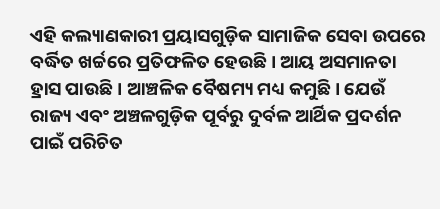ଏହି କଲ୍ୟାଣକାରୀ ପ୍ରୟାସଗୁଡ଼ିକ ସାମାଜିକ ସେବା ଉପରେ ବର୍ଦ୍ଧିତ ଖର୍ଚ୍ଚରେ ପ୍ରତିଫଳିତ ହେଉଛି। ଆୟ ଅସମାନତା ହ୍ରାସ ପାଉଛି। ଆଞ୍ଚଳିକ ବୈଷମ୍ୟ ମଧ୍ୟ କମୁଛି। ଯେଉଁ ରାଜ୍ୟ ଏବଂ ଅଞ୍ଚଳଗୁଡ଼ିକ ପୂର୍ବରୁ ଦୁର୍ବଳ ଆର୍ଥିକ ପ୍ରଦର୍ଶନ ପାଇଁ ପରିଚିତ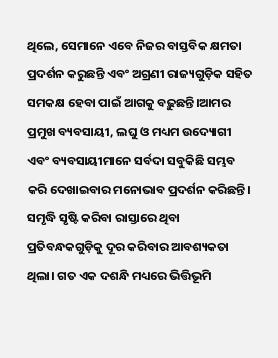ଥିଲେ, ସେମାନେ ଏବେ ନିଜର ବାସ୍ତବିକ କ୍ଷମତା ପ୍ରଦର୍ଶନ କରୁଛନ୍ତି ଏବଂ ଅଗ୍ରଣୀ ରାଜ୍ୟଗୁଡ଼ିକ ସହିତ ସମକକ୍ଷ ହେବା ପାଇଁ ଆଗକୁ ବଢ଼ୁଛନ୍ତି।ଆମର ପ୍ରମୁଖ ବ୍ୟବସାୟୀ, ଲଘୁ ଓ ମଧ୍ୟମ ଉଦ୍ୟୋଗୀ ଏବଂ ବ୍ୟବସାୟୀମାନେ ସର୍ବଦା ସବୁକିଛି ସମ୍ଭବ କରି ଦେଖାଇବାର ମନୋଭାବ ପ୍ରଦର୍ଶନ କରିଛନ୍ତି। ସମୃଦ୍ଧି ସୃଷ୍ଟି କରିବା ରାସ୍ତାରେ ଥିବା ପ୍ରତିବନ୍ଧକଗୁଡ଼ିକୁ ଦୂର କରିବାର ଆବଶ୍ୟକତା ଥିଲା। ଗତ ଏକ ଦଶନ୍ଧି ମଧ୍ୟରେ ଭିତ୍ତିଭୂମି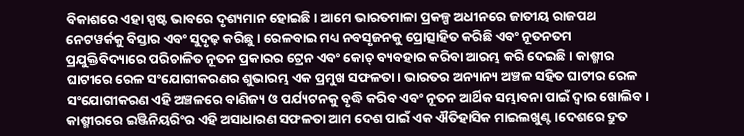ବିକାଶରେ ଏହା ସ୍ପଷ୍ଟ ଭାବରେ ଦୃଶ୍ୟମାନ ହୋଇଛି। ଆମେ ଭାରତମାଳା ପ୍ରକଳ୍ପ ଅଧୀନରେ ଜାତୀୟ ରାଜପଥ ନେଟୱର୍କକୁ ବିସ୍ତାର ଏବଂ ସୁଦୃଢ଼ କରିଛୁ। ରେଳବାଇ ମଧ୍ୟ ନବସୃଜନକୁ ପ୍ରୋତ୍ସାହିତ କରିଛି ଏବଂ ନୂତନତମ ପ୍ରଯୁକ୍ତିବିଦ୍ୟାରେ ପରିଚାଳିତ ନୂତନ ପ୍ରକାରର ଟ୍ରେନ ଏବଂ କୋଚ୍ ବ୍ୟବହାର କରିବା ଆରମ୍ଭ କରି ଦେଇଛି । କାଶ୍ମୀର ଘାଟୀରେ ରେଳ ସଂଯୋଗୀକରଣର ଶୁଭାରମ୍ଭ ଏକ ପ୍ରମୁଖ ସଫଳତା। ଭାରତର ଅନ୍ୟାନ୍ୟ ଅଞ୍ଚଳ ସହିତ ଘାଟୀର ରେଳ ସଂଯୋଗୀକରଣ ଏହି ଅଞ୍ଚଳରେ ବାଣିଜ୍ୟ ଓ ପର୍ଯ୍ୟଟନକୁ ବୃଦ୍ଧି କରିବ ଏବଂ ନୂତନ ଆର୍ଥିକ ସମ୍ଭାବନା ପାଇଁ ଦ୍ୱାର ଖୋଲିବ। କାଶ୍ମୀରରେ ଇଞ୍ଜିନିୟରିଂର ଏହି ଅସାଧାରଣ ସଫଳତା ଆମ ଦେଶ ପାଇଁ ଏକ ଐତିହାସିକ ମାଇଲଖୁଣ୍ଟ।ଦେଶରେ ଦ୍ରୁତ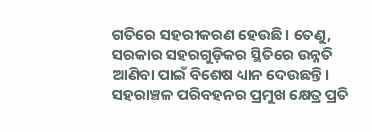ଗତିରେ ସହରୀକରଣ ହେଉଛି। ତେଣୁ, ସରକାର ସହରଗୁଡ଼ିକର ସ୍ଥିତିରେ ଉନ୍ନତି ଆଣିବା ପାଇଁ ବିଶେଷ ଧ୍ୟାନ ଦେଉଛନ୍ତି। ସହରାଞ୍ଚଳ ପରିବହନର ପ୍ରମୁଖ କ୍ଷେତ୍ର ପ୍ରତି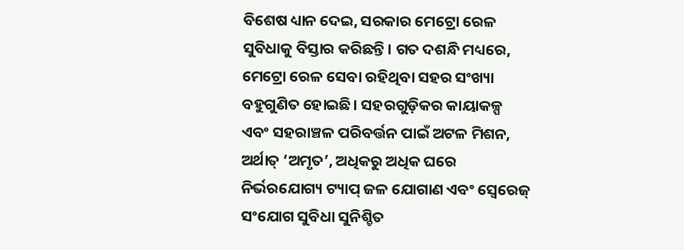ବିଶେଷ ଧ୍ୟାନ ଦେଇ, ସରକାର ମେଟ୍ରୋ ରେଳ ସୁବିଧାକୁ ବିସ୍ତାର କରିଛନ୍ତି। ଗତ ଦଶନ୍ଧି ମଧ୍ୟରେ, ମେଟ୍ରୋ ରେଳ ସେବା ରହିଥିବା ସହର ସଂଖ୍ୟା ବହୁଗୁଣିତ ହୋଇଛି। ସହରଗୁଡ଼ିକର କାୟାକଳ୍ପ ଏବଂ ସହରାଞ୍ଚଳ ପରିବର୍ତ୍ତନ ପାଇଁ ଅଟଳ ମିଶନ, ଅର୍ଥାତ୍ ‘ଅମୃତ’, ଅଧିକରୁ ଅଧିକ ଘରେ ନିର୍ଭରଯୋଗ୍ୟ ଟ୍ୟାପ୍ ଜଳ ଯୋଗାଣ ଏବଂ ସ୍ୱେରେଜ୍ ସଂଯୋଗ ସୁବିଧା ସୁନିଶ୍ଚିତ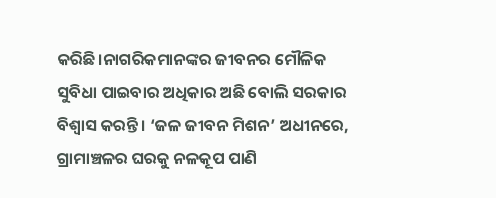କରିଛି।ନାଗରିକମାନଙ୍କର ଜୀବନର ମୌଳିକ ସୁବିଧା ପାଇବାର ଅଧିକାର ଅଛି ବୋଲି ସରକାର ବିଶ୍ୱାସ କରନ୍ତି । ‘ଜଳ ଜୀବନ ମିଶନ’ ଅଧୀନରେ, ଗ୍ରାମାଞ୍ଚଳର ଘରକୁ ନଳକୂପ ପାଣି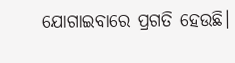ଯୋଗାଇବାରେ ପ୍ରଗତି ହେଉଛି।